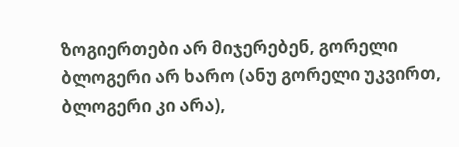ზოგიერთები არ მიჯერებენ, გორელი ბლოგერი არ ხარო (ანუ გორელი უკვირთ, ბლოგერი კი არა),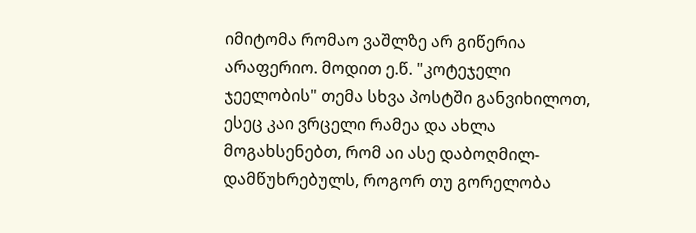იმიტომა რომაო ვაშლზე არ გიწერია არაფერიო. მოდით ე.წ. "კოტეჯელი ჯეელობის" თემა სხვა პოსტში განვიხილოთ, ესეც კაი ვრცელი რამეა და ახლა მოგახსენებთ, რომ აი ასე დაბოღმილ-დამწუხრებულს, როგორ თუ გორელობა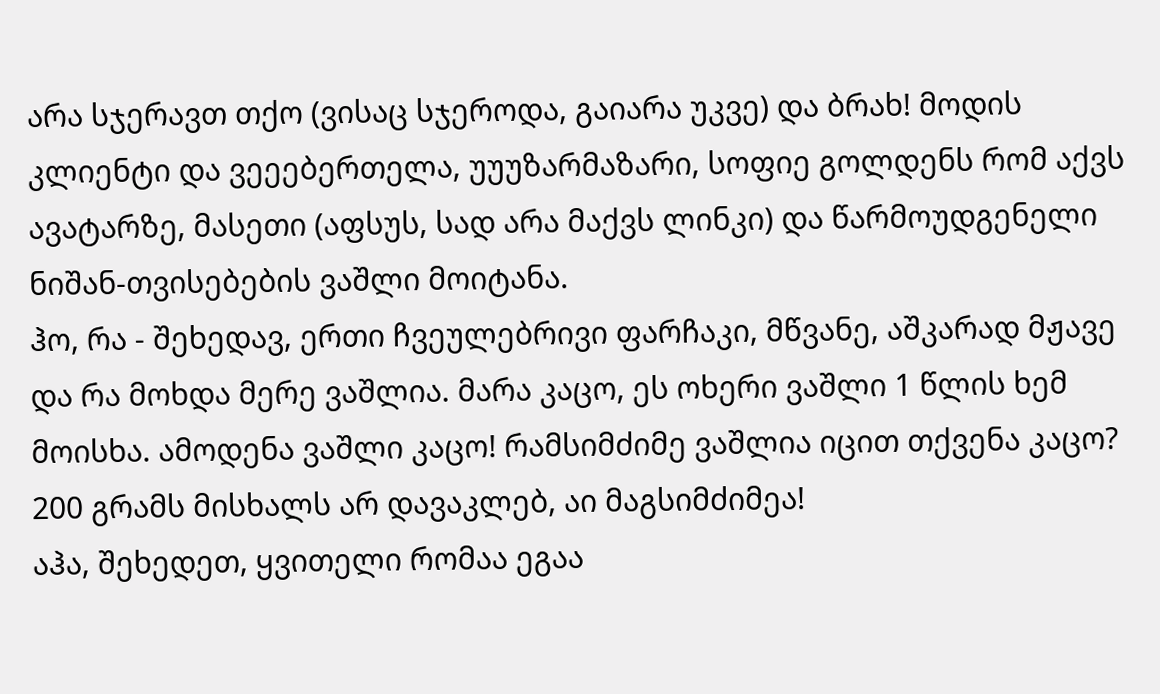არა სჯერავთ თქო (ვისაც სჯეროდა, გაიარა უკვე) და ბრახ! მოდის კლიენტი და ვეეებერთელა, უუუზარმაზარი, სოფიე გოლდენს რომ აქვს ავატარზე, მასეთი (აფსუს, სად არა მაქვს ლინკი) და წარმოუდგენელი ნიშან-თვისებების ვაშლი მოიტანა.
ჰო, რა - შეხედავ, ერთი ჩვეულებრივი ფარჩაკი, მწვანე, აშკარად მჟავე და რა მოხდა მერე ვაშლია. მარა კაცო, ეს ოხერი ვაშლი 1 წლის ხემ მოისხა. ამოდენა ვაშლი კაცო! რამსიმძიმე ვაშლია იცით თქვენა კაცო? 200 გრამს მისხალს არ დავაკლებ, აი მაგსიმძიმეა!
აჰა, შეხედეთ, ყვითელი რომაა ეგაა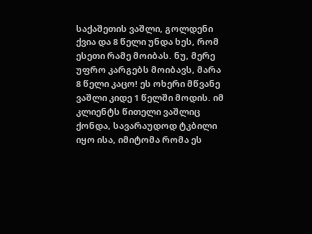საქაშეთის ვაშლი, გოლდენი ქვია და 8 წელი უნდა ხეს, რომ ესეთი რამე მოიბას. ნუ, მერე უფრო კარგებს მოიბავს, მარა 8 წელი კაცო! ეს ოხერი მწვანე ვაშლი კიდე 1 წელში მოდის. იმ კლიენტს წითელი ვაშლიც ქონდა, სავარაუდოდ ტკბილი იყო ისა, იმიტომა რომა ეს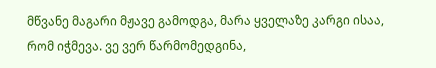მწვანე მაგარი მჟავე გამოდგა, მარა ყველაზე კარგი ისაა, რომ იჭმევა. ვე ვერ წარმომედგინა,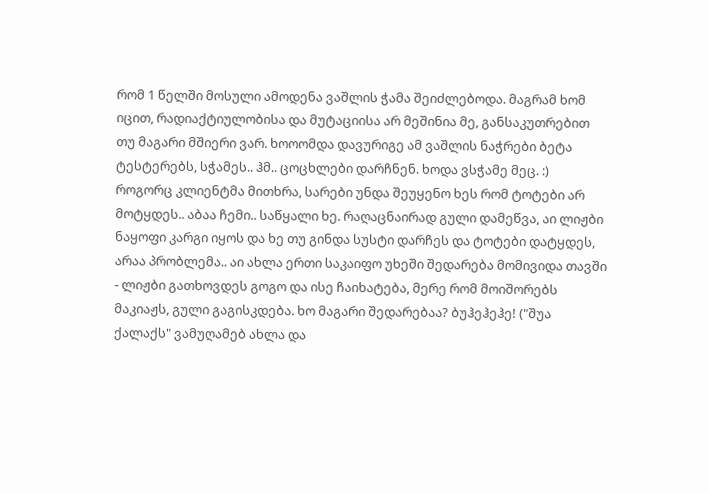რომ 1 წელში მოსული ამოდენა ვაშლის ჭამა შეიძლებოდა. მაგრამ ხომ იცით, რადიაქტიულობისა და მუტაციისა არ მეშინია მე, განსაკუთრებით თუ მაგარი მშიერი ვარ. ხოოომდა დავურიგე ამ ვაშლის ნაჭრები ბეტა ტესტერებს, სჭამეს.. ჰმ.. ცოცხლები დარჩნენ. ხოდა ვსჭამე მეც. :)
როგორც კლიენტმა მითხრა, სარები უნდა შეუყენო ხეს რომ ტოტები არ მოტყდეს.. აბაა ჩემი.. საწყალი ხე. რაღაცნაირად გული დამეწვა, აი ლიჟბი ნაყოფი კარგი იყოს და ხე თუ გინდა სუსტი დარჩეს და ტოტები დატყდეს, არაა პრობლემა.. აი ახლა ერთი საკაიფო უხეში შედარება მომივიდა თავში - ლიჟბი გათხოვდეს გოგო და ისე ჩაიხატება, მერე რომ მოიშორებს მაკიაჟს, გული გაგისკდება. ხო მაგარი შედარებაა? ბუჰეჰეჰე! ("შუა ქალაქს" ვამუღამებ ახლა და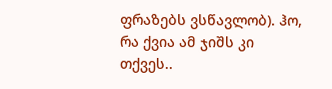ფრაზებს ვსწავლობ). ჰო, რა ქვია ამ ჯიშს კი თქვეს..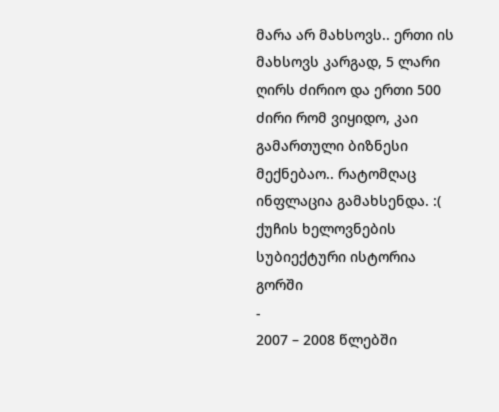მარა არ მახსოვს.. ერთი ის მახსოვს კარგად, 5 ლარი ღირს ძირიო და ერთი 500 ძირი რომ ვიყიდო, კაი გამართული ბიზნესი მექნებაო.. რატომღაც ინფლაცია გამახსენდა. :(
ქუჩის ხელოვნების სუბიექტური ისტორია გორში
-
2007 – 2008 წლებში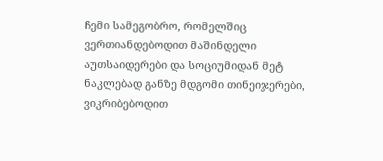ჩემი სამეგობრო, რომელშიც ვერთიანდებოდით მაშინდელი
აუთსაიდერები და სოციუმიდან მეტ ნაკლებად განზე მდგომი თინეიჯერები,
ვიკრიბებოდით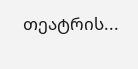თეატრის...